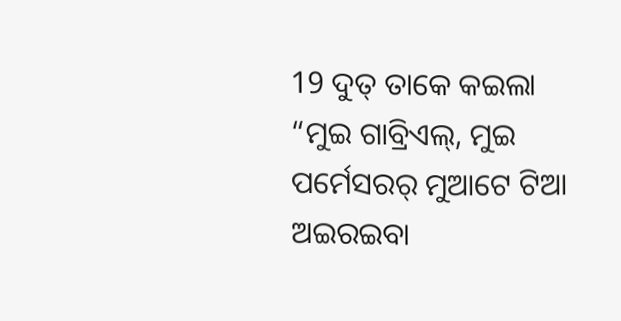19 ଦୁତ୍ ତାକେ କଇଲା “ମୁଇ ଗାବ୍ରିଏଲ୍, ମୁଇ ପର୍ମେସରର୍ ମୁଆଟେ ଟିଆ ଅଇରଇବା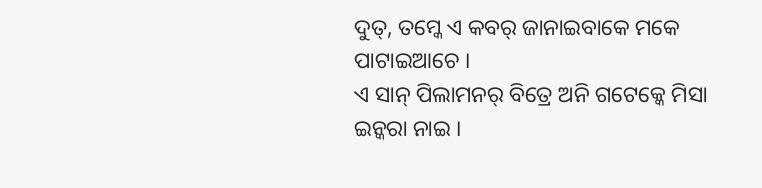ଦୁତ୍, ତମ୍କେ ଏ କବର୍ ଜାନାଇବାକେ ମକେ ପାଟାଇଆଚେ ।
ଏ ସାନ୍ ପିଲାମନର୍ ବିତ୍ରେ ଅନି ଗଟେକ୍କେ ମିସା ଇନ୍କରା ନାଇ ।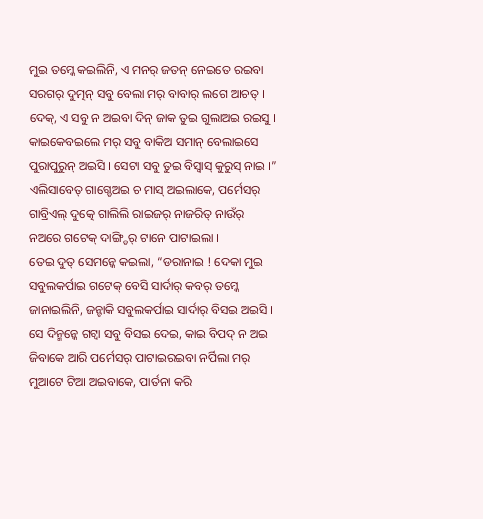ମୁଇ ତମ୍କେ କଇଲିନି, ଏ ମନର୍ ଜତନ୍ ନେଇତେ ରଇବା ସରଗର୍ ଦୁତ୍ମନ୍ ସବୁ ବେଲା ମର୍ ବାବାର୍ ଲଗେ ଆଚତ୍ ।
ଦେକ୍, ଏ ସବୁ ନ ଅଇବା ଦିନ୍ ଜାକ ତୁଇ ଗୁଲାଅଇ ରଇସୁ । କାଇକେବଇଲେ ମର୍ ସବୁ ବାକିଅ ସମାନ୍ ବେଲାଇସେ ପୁରାପୁରୁନ୍ ଅଇସି । ସେଟା ସବୁ ତୁଇ ବିସ୍ବାସ୍ କୁରୁସ୍ ନାଇ ।”
ଏଲିସାବେତ୍ ଗାଗ୍ଡେଅଇ ଚ ମାସ୍ ଅଇଲାକେ, ପର୍ମେସର୍ ଗାବ୍ରିଏଲ୍ ଦୁତ୍କେ ଗାଲିଲି ରାଇଜର୍ ନାଜରିତ୍ ନାଉଁର୍ ନଅରେ ଗଟେକ୍ ଦାଙ୍ଗ୍ଡିର୍ ଟାନେ ପାଟାଇଲା ।
ତେଇ ଦୁତ୍ ସେମନ୍କେ କଇଲା, “ଡରାନାଇ ! ଦେକା ମୁଇ ସବୁଲକର୍ପାଇ ଗଟେକ୍ ବେସି ସାର୍ଦାର୍ କବର୍ ତମ୍କେ ଜାନାଇଲିନି, ଜନ୍ଟାକି ସବୁଲକର୍ପାଇ ସାର୍ଦାର୍ ବିସଇ ଅଇସି ।
ସେ ଦିନ୍ମନ୍କେ ଗଟ୍ବା ସବୁ ବିସଇ ଦେଇ, କାଇ ବିପଦ୍ ନ ଅଇ ଜିବାକେ ଆରି ପର୍ମେସର୍ ପାଟାଇରଇବା ନର୍ପିଲା ମର୍ ମୁଆଟେ ଟିଆ ଅଇବାକେ, ପାର୍ତନା କରି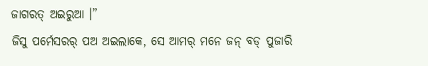ଜାଗରତ୍ ଅଇରୁଆ ।”
ଜିସୁ ପର୍ମେସରର୍ ପଅ ଅଇଲାକେ, ସେ ଆମର୍ ମନେ ଜନ୍ ବଡ୍ ପୁଜାରି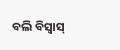ବଲି ବିସ୍ବାସ୍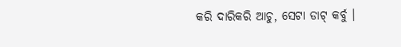କରି ଦାରିକରି ଆଚୁ, ସେଟା ଡାଟ୍ କର୍ବୁ ।